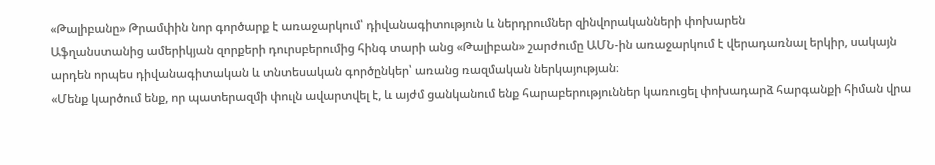«Թալիբանը» Թրամփին նոր գործարք է առաջարկում՝ դիվանագիտություն և ներդրումներ զինվորականների փոխարեն
Աֆղանստանից ամերիկյան զորքերի դուրսբերումից հինգ տարի անց «Թալիբան» շարժումը ԱՄՆ-ին առաջարկում է վերադառնալ երկիր, սակայն արդեն որպես դիվանագիտական և տնտեսական գործընկեր՝ առանց ռազմական ներկայության։
«Մենք կարծում ենք, որ պատերազմի փուլն ավարտվել է, և այժմ ցանկանում ենք հարաբերություններ կառուցել փոխադարձ հարգանքի հիման վրա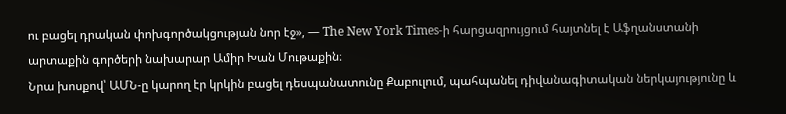ու բացել դրական փոխգործակցության նոր էջ», — The New York Times-ի հարցազրույցում հայտնել է Աֆղանստանի արտաքին գործերի նախարար Ամիր Խան Մութաքին։
Նրա խոսքով՝ ԱՄՆ-ը կարող էր կրկին բացել դեսպանատունը Քաբուլում, պահպանել դիվանագիտական ներկայությունը և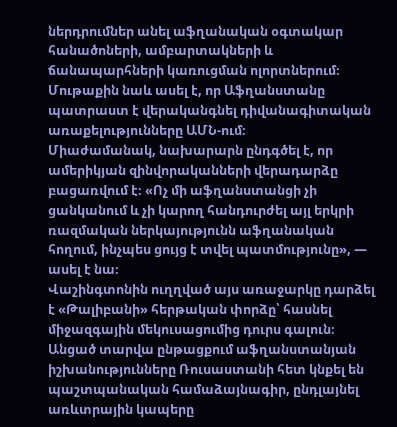ներդրումներ անել աֆղանական օգտակար հանածոների, ամբարտակների և ճանապարհների կառուցման ոլորտներում։ Մութաքին նաև ասել է, որ Աֆղանստանը պատրաստ է վերականգնել դիվանագիտական առաքելությունները ԱՄՆ-ում։
Միաժամանակ, նախարարն ընդգծել է, որ ամերիկյան զինվորականների վերադարձը բացառվում է։ «Ոչ մի աֆղանստանցի չի ցանկանում և չի կարող հանդուրժել այլ երկրի ռազմական ներկայությունն աֆղանական հողում, ինչպես ցույց է տվել պատմությունը», — ասել է նա։
Վաշինգտոնին ուղղված այս առաջարկը դարձել է «Թալիբանի» հերթական փորձը՝ հասնել միջազգային մեկուսացումից դուրս գալուն։ Անցած տարվա ընթացքում աֆղանստանյան իշխանությունները Ռուսաստանի հետ կնքել են պաշտպանական համաձայնագիր, ընդլայնել առևտրային կապերը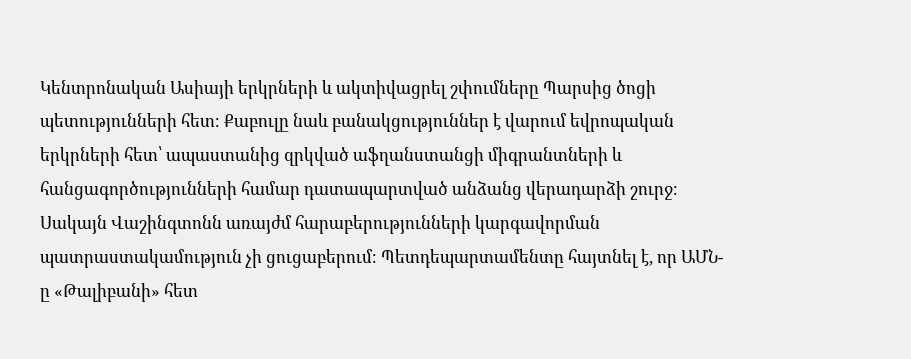Կենտրոնական Ասիայի երկրների և ակտիվացրել շփումները Պարսից ծոցի պետությունների հետ։ Քաբուլը նաև բանակցություններ է վարում եվրոպական երկրների հետ՝ ապաստանից զրկված աֆղանստանցի միգրանտների և հանցագործությունների համար դատապարտված անձանց վերադարձի շուրջ։
Սակայն Վաշինգտոնն առայժմ հարաբերությունների կարգավորման պատրաստակամություն չի ցուցաբերում։ Պետդեպարտամենտը հայտնել է, որ ԱՄՆ-ը «Թալիբանի» հետ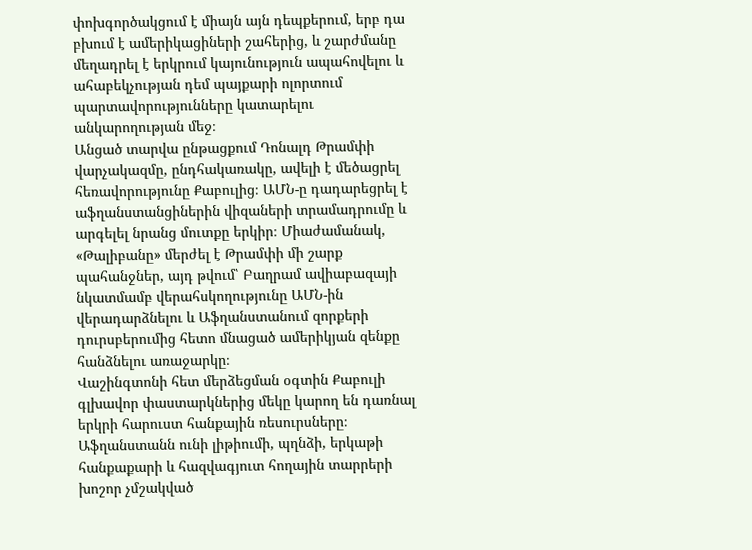փոխգործակցում է միայն այն դեպքերում, երբ դա բխում է ամերիկացիների շահերից, և շարժմանը մեղադրել է երկրում կայունություն ապահովելու և ահաբեկչության դեմ պայքարի ոլորտում պարտավորությունները կատարելու անկարողության մեջ։
Անցած տարվա ընթացքում Դոնալդ Թրամփի վարչակազմը, ընդհակառակը, ավելի է մեծացրել հեռավորությունը Քաբուլից։ ԱՄՆ-ը դադարեցրել է աֆղանստանցիներին վիզաների տրամադրումը և արգելել նրանց մուտքը երկիր։ Միաժամանակ, «Թալիբանը» մերժել է Թրամփի մի շարք պահանջներ, այդ թվում՝ Բաղրամ ավիաբազայի նկատմամբ վերահսկողությունը ԱՄՆ-ին վերադարձնելու և Աֆղանստանում զորքերի դուրսբերումից հետո մնացած ամերիկյան զենքը հանձնելու առաջարկը։
Վաշինգտոնի հետ մերձեցման օգտին Քաբուլի գլխավոր փաստարկներից մեկը կարող են դառնալ երկրի հարուստ հանքային ռեսուրսները։ Աֆղանստանն ունի լիթիումի, պղնձի, երկաթի հանքաքարի և հազվագյուտ հողային տարրերի խոշոր չմշակված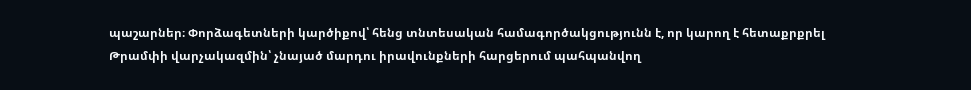պաշարներ։ Փորձագետների կարծիքով՝ հենց տնտեսական համագործակցությունն է, որ կարող է հետաքրքրել Թրամփի վարչակազմին՝ չնայած մարդու իրավունքների հարցերում պահպանվող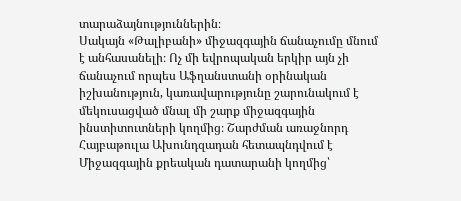տարաձայնություններին։
Սակայն «Թալիբանի» միջազգային ճանաչումը մնում է անհասանելի։ Ոչ մի եվրոպական երկիր այն չի ճանաչում որպես Աֆղանստանի օրինական իշխանություն, կառավարությունը շարունակում է մեկուսացված մնալ մի շարք միջազգային ինստիտուտների կողմից։ Շարժման առաջնորդ Հայբաթուլա Ախունդզադան հետապնդվում է Միջազգային քրեական դատարանի կողմից՝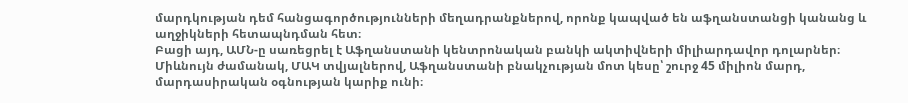մարդկության դեմ հանցագործությունների մեղադրանքներով, որոնք կապված են աֆղանստանցի կանանց և աղջիկների հետապնդման հետ։
Բացի այդ, ԱՄՆ-ը սառեցրել է Աֆղանստանի կենտրոնական բանկի ակտիվների միլիարդավոր դոլարներ։ Միևնույն ժամանակ, ՄԱԿ տվյալներով, Աֆղանստանի բնակչության մոտ կեսը՝ շուրջ 45 միլիոն մարդ, մարդասիրական օգնության կարիք ունի։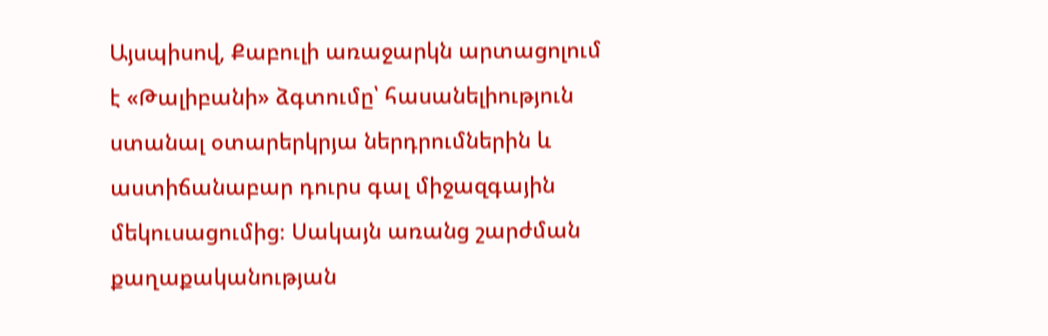Այսպիսով, Քաբուլի առաջարկն արտացոլում է «Թալիբանի» ձգտումը՝ հասանելիություն ստանալ օտարերկրյա ներդրումներին և աստիճանաբար դուրս գալ միջազգային մեկուսացումից։ Սակայն առանց շարժման քաղաքականության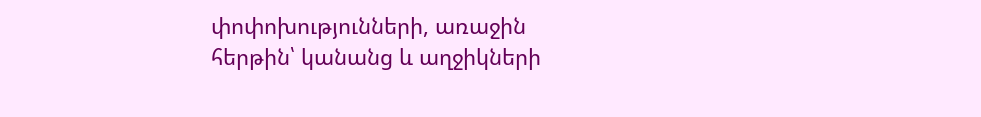փոփոխությունների, առաջին հերթին՝ կանանց և աղջիկների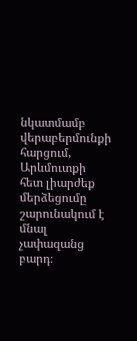նկատմամբ վերաբերմունքի հարցում, Արևմուտքի հետ լիարժեք մերձեցումը շարունակում է մնալ չափազանց բարդ։